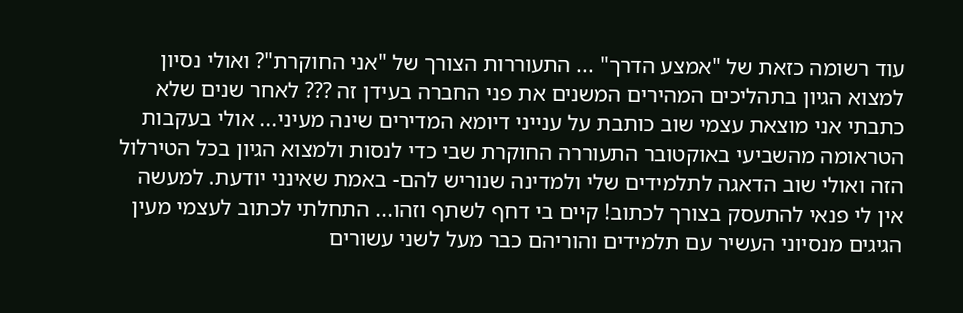עוד רשומה כזאת של "אמצע הדרך" ... התעוררות הצורך של "אני החוקרת"? ואולי נסיון למצוא הגיון בתהליכים המהירים המשנים את פני החברה בעידן זה ??? לאחר שנים שלא כתבתי אני מוצאת עצמי שוב כותבת על ענייני דיומא המדירים שינה מעיני... אולי בעקבות הטראומה מהשביעי באוקטובר התעוררה החוקרת שבי כדי לנסות ולמצוא הגיון בכל הטירלול הזה ואולי שוב הדאגה לתלמידים שלי ולמדינה שנוריש להם- באמת שאינני יודעת. למעשה אין לי פנאי להתעסק בצורך לכתוב! קיים בי דחף לשתף וזהו... התחלתי לכתוב לעצמי מעין הגיגים מנסיוני העשיר עם תלמידים והוריהם כבר מעל לשני עשורים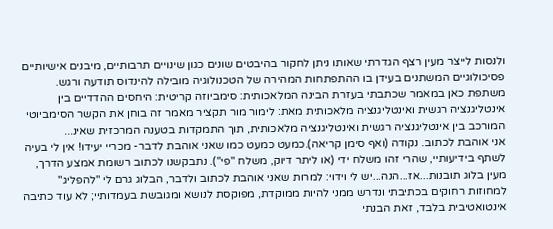ולנסות לייצר מעין רצף הגדרתי שאותו ניתן לחקור בהיבטים שונים כגון שינויים תרבותיים, מיבנים אישיותיים פסיכולוגיים המשתנים בעידן בו ההתפתחות המהירה של הטכנולוגיה מובילה להינדוס תודעה ורגש. משתפת כאן במאמר שכתבתי בעזרת הבינה המלאכותית: סימביוזה קריטית: היחסים ההדדיים בין אינטליגנציה רגשית ואינטליגנציה מלאכותית מאת: לימור מור תקציר מאמר זה בוחן את הקשר הסימביוטי המורכב בין אינטליגנציה רגשית ואינטליגנציה מלאכותית, תוך התמקדות בטענה המרכזית שאינ...
אני אוהבת לכתוב. נקודה (ואף סימן קריאה).כמעט כמעט כמו שאני אוהבת לדבר- מכריי יעידו! אין לי בעיה לשתף בידיעותיי, שהרי זהו משלח ידי (או ליתר דיוק, משלח "פי"). נתבקשנו לכתוב רשומת אמצע הדרך, מעין בלוג תובנות...אז...הנה...יש לי וידוי: למרות שאני אוהבת לכתוב ולדבר, הבלוג גרם לי "להפליג" למחוזות רחוקים בכתיבתי ונדרש ממני להיות ממוקדת, מפוקסת לנושא ומגובשת בעמדותיי; לא עוד כתיבה אינטואטיבית בלבד, זאת הבנתי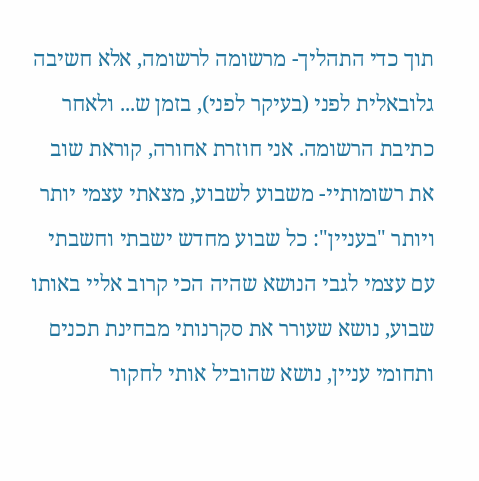תוך כדי התהליך- מרשומה לרשומה, אלא חשיבה גלובאלית לפני (בעיקר לפני), בזמן ש... ולאחר כתיבת הרשומה. אני חוזרת אחורה, קוראת שוב את רשומותיי- משבוע לשבוע, מצאתי עצמי יותר ויותר "בעניין": כל שבוע מחדש ישבתי וחשבתי עם עצמי לגבי הנושא שהיה הכי קרוב אליי באותו שבוע, נושא שעורר את סקרנותי מבחינת תכנים ותחומי עניין, נושא שהוביל אותי לחקור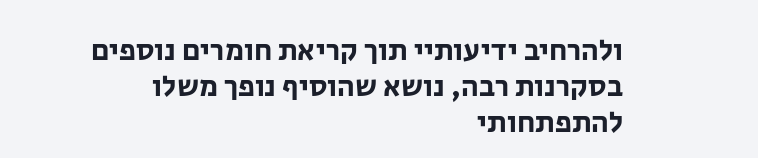ולהרחיב ידיעותיי תוך קריאת חומרים נוספים בסקרנות רבה, נושא שהוסיף נופך משלו להתפתחותי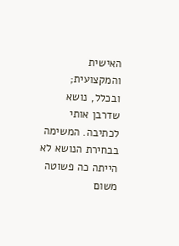האישית והמקצועית; ובכלל, נושא שדרבן אותי לכתיבה. המשימה בבחירת הנושא לא הייתה כה פשוטה משום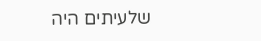שלעיתים היה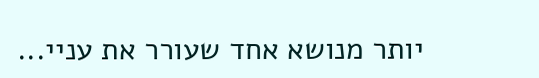יותר מנושא אחד שעורר את עניי...